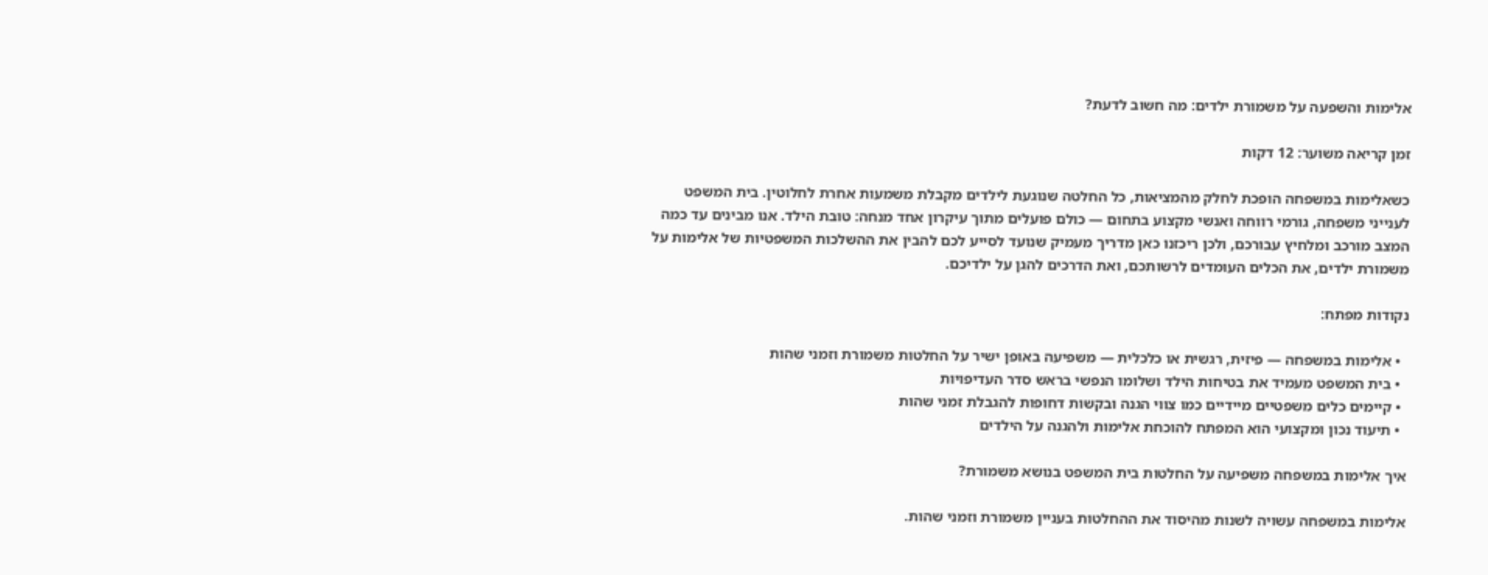אלימות והשפעה על משמורת ילדים: מה חשוב לדעת?

זמן קריאה משוער: 12 דקות

כשאלימות במשפחה הופכת לחלק מהמציאות, כל החלטה שנוגעת לילדים מקבלת משמעות אחרת לחלוטין. בית המשפט לענייני משפחה, גורמי רווחה ואנשי מקצוע בתחום — כולם פועלים מתוך עיקרון אחד מנחה: טובת הילד. אנו מבינים עד כמה המצב מורכב ומלחיץ עבורכם, ולכן ריכזנו כאן מדריך מעמיק שנועד לסייע לכם להבין את ההשלכות המשפטיות של אלימות על משמורת ילדים, את הכלים העומדים לרשותכם, ואת הדרכים להגן על ילדיכם.

נקודות מפתח:

  • אלימות במשפחה — פיזית, רגשית או כלכלית — משפיעה באופן ישיר על החלטות משמורת וזמני שהות
  • בית המשפט מעמיד את בטיחות הילד ושלומו הנפשי בראש סדר העדיפויות
  • קיימים כלים משפטיים מיידיים כמו צווי הגנה ובקשות דחופות להגבלת זמני שהות
  • תיעוד נכון ומקצועי הוא המפתח להוכחת אלימות ולהגנה על הילדים

איך אלימות במשפחה משפיעה על החלטות בית המשפט בנושא משמורת?

אלימות במשפחה עשויה לשנות מהיסוד את ההחלטות בעניין משמורת וזמני שהות.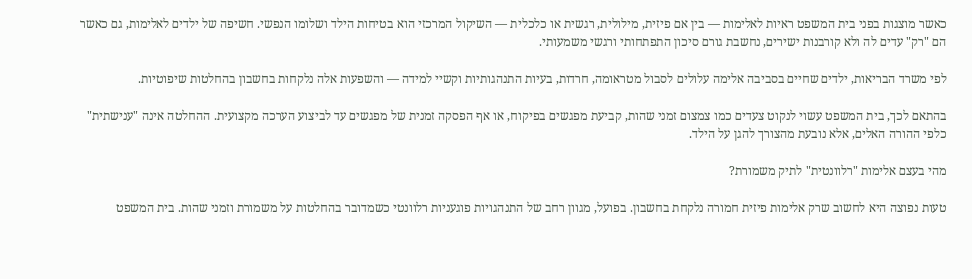כאשר מוצגות בפני בית המשפט ראיות לאלימות — בין אם פיזית, מילולית, רגשית או כלכלית — השיקול המרכזי הוא בטיחות הילד ושלומו הנפשי. חשיפה של ילדים לאלימות, גם כאשר הם "רק" עדים לה ולא קורבנות ישירים, נחשבת גורם סיכון התפתחותי ורגשי משמעותי.

לפי משרד הבריאות, ילדים שחיים בסביבה אלימה עלולים לסבול מטראומה, חרדות, בעיות התנהגותיות וקשיי למידה — והשפעות אלה נלקחות בחשבון בהחלטות שיפוטיות.

בהתאם לכך, בית המשפט עשוי לנקוט צעדים כמו צמצום זמני שהות, קביעת מפגשים בפיקוח, או אף הפסקה זמנית של מפגשים עד לביצוע הערכה מקצועית. ההחלטה אינה "ענישתית" כלפי ההורה האלים, אלא נובעת מהצורך להגן על הילד.

מהי בעצם אלימות "רלוונטית" לתיק משמורת?

טעות נפוצה היא לחשוב שרק אלימות פיזית חמורה נלקחת בחשבון. בפועל, מגוון רחב של התנהגויות פוגעניות רלוונטי כשמדובר בהחלטות על משמורת וזמני שהות. בית המשפט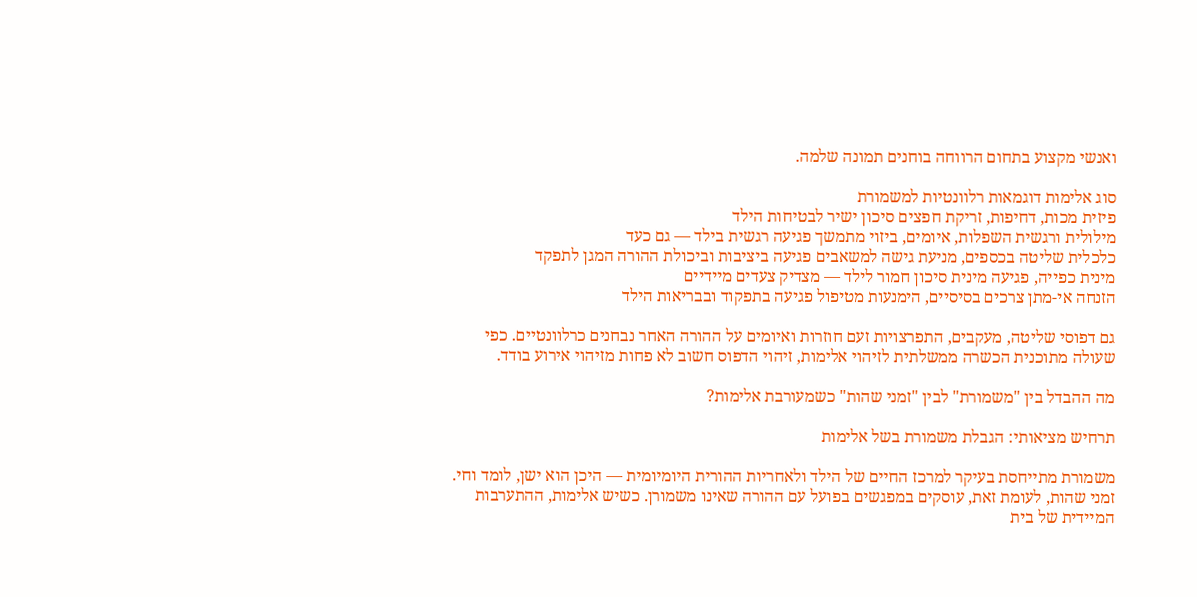ואנשי מקצוע בתחום הרווחה בוחנים תמונה שלמה.

סוג אלימות דוגמאות רלוונטיות למשמורת
פיזית מכות, דחיפות, זריקת חפצים סיכון ישיר לבטיחות הילד
מילולית ורגשית השפלות, איומים, ביזוי מתמשך פגיעה רגשית בילד — גם כעד
כלכלית שליטה בכספים, מניעת גישה למשאבים פגיעה ביציבות וביכולת ההורה המגן לתפקד
מינית כפייה, פגיעה מינית סיכון חמור לילד — מצדיק צעדים מיידיים
הזנחה אי-מתן צרכים בסיסיים, הימנעות מטיפול פגיעה בתפקוד ובבריאות הילד

גם דפוסי שליטה, מעקבים, התפרצויות זעם חוזרות ואיומים על ההורה האחר נבחנים כרלוונטיים. כפי שעולה מתוכנית הכשרה ממשלתית לזיהוי אלימות, זיהוי הדפוס חשוב לא פחות מזיהוי אירוע בודד.

מה ההבדל בין "משמורת" לבין "זמני שהות" כשמעורבת אלימות?

תרחיש מציאותי: הגבלת משמורת בשל אלימות

משמורת מתייחסת בעיקר למרכז החיים של הילד ולאחריות ההורית היומיומית — היכן הוא ישן, לומד וחי. זמני שהות, לעומת זאת, עוסקים במפגשים בפועל עם ההורה שאינו משמורן. כשיש אלימות, ההתערבות המיידית של בית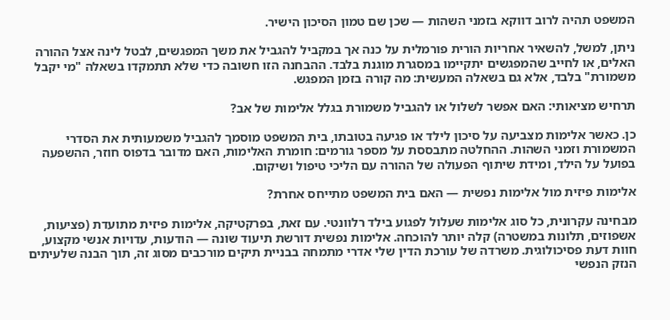המשפט תהיה לרוב דווקא בזמני השהות — שכן שם טמון הסיכון הישיר.

ניתן, למשל, להשאיר אחריות הורית פורמלית על כנה אך במקביל להגביל את משך המפגשים, לבטל לינה אצל ההורה האלים, או לחייב שהמפגשים יתקיימו במסגרת מוגנת בלבד. ההבחנה הזו חשובה כדי שלא תתמקדו בשאלה "מי יקבל משמורת" בלבד, אלא גם בשאלה המעשית: מה קורה בזמן המפגש.

תרחיש מציאותי: האם אפשר לשלול או להגביל משמורת בגלל אלימות של אב?

כן. כאשר אלימות מצביעה על סיכון לילד או פגיעה בטובתו, בית המשפט מוסמך להגביל משמעותית את הסדרי המשמורת וזמני השהות. ההחלטה מתבססת על מספר גורמים: חומרת האלימות, האם מדובר בדפוס חוזר, ההשפעה בפועל על הילד, ומידת שיתוף הפעולה של ההורה עם הליכי טיפול ושיקום.

אלימות פיזית מול אלימות נפשית — האם בית המשפט מתייחס אחרת?

מבחינה עקרונית, כל סוג אלימות שעלול לפגוע בילד רלוונטי. עם זאת, בפרקטיקה, אלימות פיזית מתועדת (פציעות, אשפוזים, תלונות במשטרה) קלה יותר להוכחה. אלימות נפשית דורשת תיעוד שונה — הודעות, עדויות אנשי מקצוע, חוות דעת פסיכולוגית. משרדה של עורכת הדין שלי אדרי מתמחה בבניית תיקים מורכבים מסוג זה, תוך הבנה שלעיתים הנזק הנפשי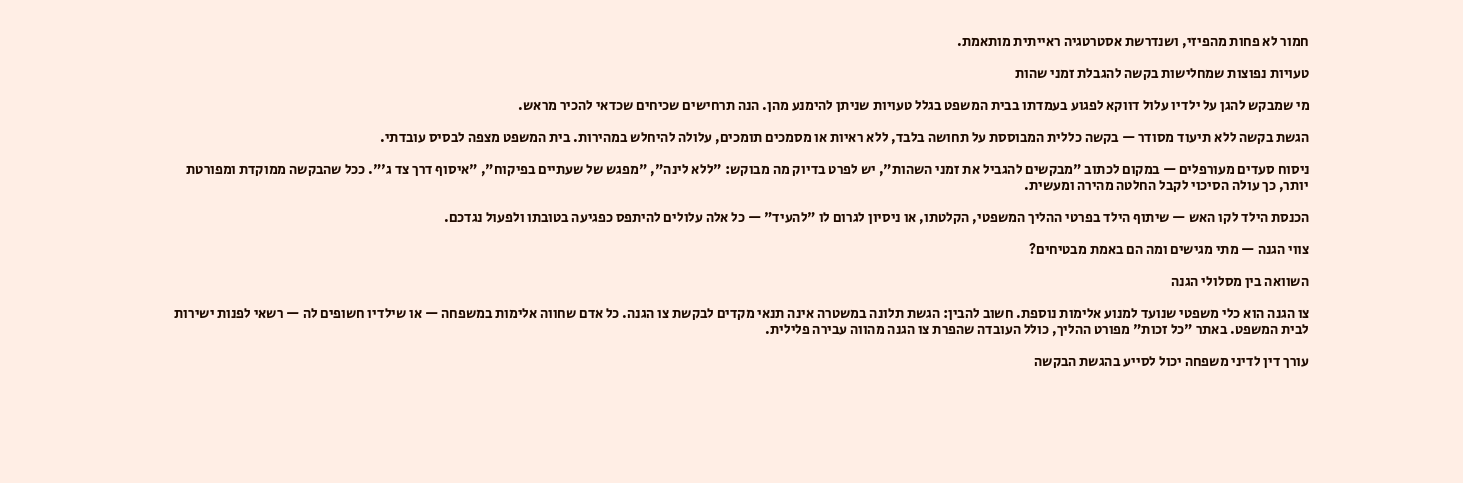חמור לא פחות מהפיזי, ושנדרשת אסטרטגיה ראייתית מותאמת.

טעויות נפוצות שמחלישות בקשה להגבלת זמני שהות

מי שמבקש להגן על ילדיו עלול דווקא לפגוע בעמדתו בבית המשפט בגלל טעויות שניתן להימנע מהן. הנה תרחישים שכיחים שכדאי להכיר מראש.

הגשת בקשה ללא תיעוד מסודר — בקשה כללית המבוססת על תחושה בלבד, ללא ראיות או מסמכים תומכים, עלולה להיחלש במהירות. בית המשפט מצפה לבסיס עובדתי.

ניסוח סעדים מעורפלים — במקום לכתוב "מבקשים להגביל את זמני השהות", יש לפרט בדיוק מה מבוקש: "ללא לינה", "מפגש של שעתיים בפיקוח", "איסוף דרך צד ג'". ככל שהבקשה ממוקדת ומפורטת יותר, כך עולה הסיכוי לקבל החלטה מהירה ומעשית.

הכנסת הילד לקו האש — שיתוף הילד בפרטי ההליך המשפטי, הקלטתו, או ניסיון לגרום לו "להעיד" — כל אלה עלולים להיתפס כפגיעה בטובתו ולפעול נגדכם.

צווי הגנה — מתי מגישים ומה הם באמת מבטיחים?

השוואה בין מסלולי הגנה

צו הגנה הוא כלי משפטי שנועד למנוע אלימות נוספת. חשוב להבין: הגשת תלונה במשטרה אינה תנאי מקדים לבקשת צו הגנה. כל אדם שחווה אלימות במשפחה — או שילדיו חשופים לה — רשאי לפנות ישירות לבית המשפט. באתר "כל זכות" מפורט ההליך, כולל העובדה שהפרת צו הגנה מהווה עבירה פלילית.

עורך דין לדיני משפחה יכול לסייע בהגשת הבקשה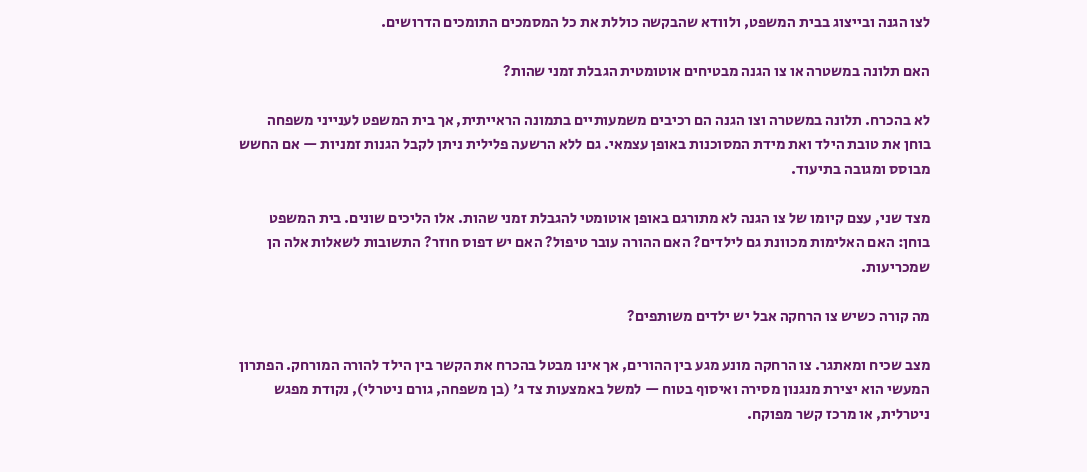לצו הגנה ובייצוג בבית המשפט, ולוודא שהבקשה כוללת את כל המסמכים התומכים הדרושים.

האם תלונה במשטרה או צו הגנה מבטיחים אוטומטית הגבלת זמני שהות?

לא בהכרח. תלונה במשטרה וצו הגנה הם רכיבים משמעותיים בתמונה הראייתית, אך בית המשפט לענייני משפחה בוחן את טובת הילד ואת מידת המסוכנות באופן עצמאי. גם ללא הרשעה פלילית ניתן לקבל הגנות זמניות — אם החשש מבוסס ומגובה בתיעוד.

מצד שני, עצם קיומו של צו הגנה לא מתורגם באופן אוטומטי להגבלת זמני שהות. אלו הליכים שונים. בית המשפט בוחן: האם האלימות מכוונת גם לילדים? האם ההורה עובר טיפול? האם יש דפוס חוזר? התשובות לשאלות אלה הן שמכריעות.

מה קורה כשיש צו הרחקה אבל יש ילדים משותפים?

מצב שכיח ומאתגר. צו הרחקה מונע מגע בין ההורים, אך אינו מבטל בהכרח את הקשר בין הילד להורה המורחק. הפתרון המעשי הוא יצירת מנגנון מסירה ואיסוף בטוח — למשל באמצעות צד ג' (בן משפחה, גורם ניטרלי), נקודת מפגש ניטרלית, או מרכז קשר מפוקח.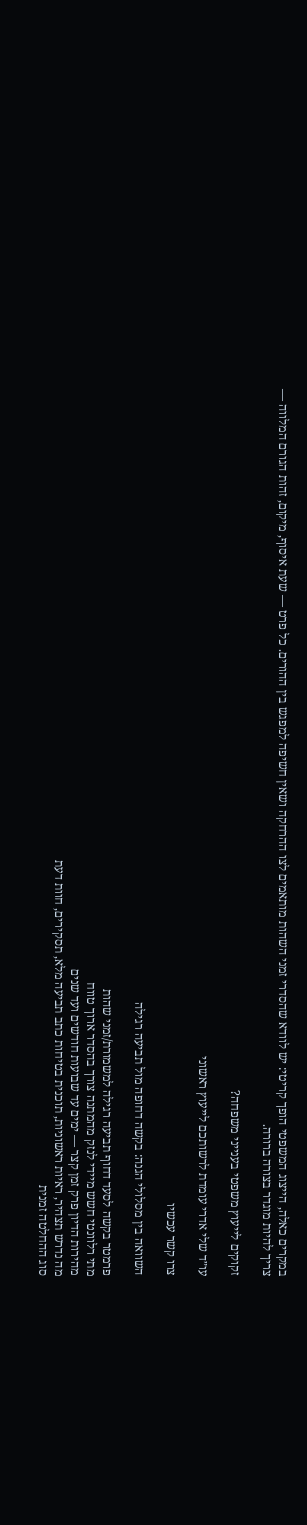במקרים כאלה, הייצוג המשפטי הופך קריטי: יש לוודא שהסדרי זמני השהות מותאמים לצו ההרחקה ושאין חשיפה למפגש בין ההורים. כל פרט — שעת איסוף, מיקום, זהות הגורם המלווה — צריך להיות מוגדר בצורה ברורה.

זקוקים לייעוץ משפטי בענייני משפחה?

עו״ד שלי אדרי עומדת לרשותכם לייעוץ ראשוני

צרו קשר עכשיו

השוואה בין מסלולי הגנה: בקשה דחופה מול תביעה רגילה

פרמטר בקשה לסעד דחוף תביעה רגילה למשמורת/זמני שהות
מתי רלוונטי חשש מיידי לנזק מהמתנה צורך בהסדר ארוך טווח
מהירות הדיון פרק זמן קצר — ימים עד שבועות חודשים ועד שנים
מה נדרש תצהיר, ראיות ראשוניות, תוכנית בטיחות כתב תביעה מלא, תסקירים, חוות דעת
סוג ההחלטה זמנית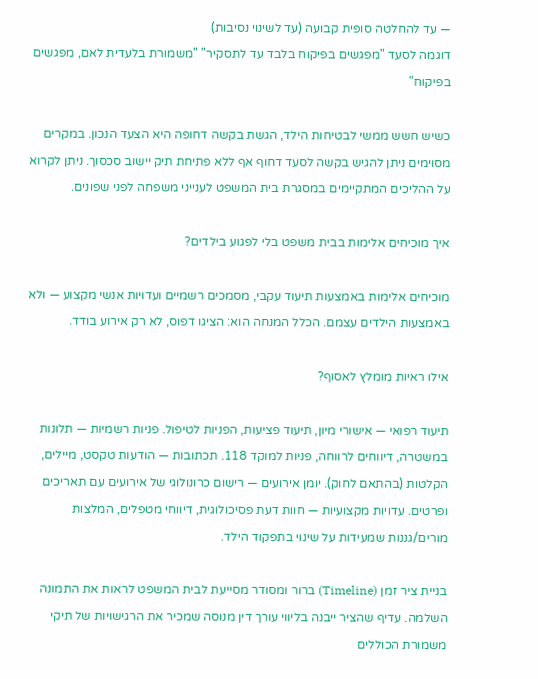— עד להחלטה סופית קבועה (עד לשינוי נסיבות)
דוגמה לסעד "מפגשים בפיקוח בלבד עד לתסקיר" "משמורת בלעדית לאם, מפגשים בפיקוח"

כשיש חשש ממשי לבטיחות הילד, הגשת בקשה דחופה היא הצעד הנכון. במקרים מסוימים ניתן להגיש בקשה לסעד דחוף אף ללא פתיחת תיק יישוב סכסוך. ניתן לקרוא על ההליכים המתקיימים במסגרת בית המשפט לענייני משפחה לפני שפונים.

איך מוכיחים אלימות בבית משפט בלי לפגוע בילדים?

מוכיחים אלימות באמצעות תיעוד עקבי, מסמכים רשמיים ועדויות אנשי מקצוע — ולא באמצעות הילדים עצמם. הכלל המנחה הוא: הציגו דפוס, לא רק אירוע בודד.

אילו ראיות מומלץ לאסוף?

תיעוד רפואי — אישורי מיון, תיעוד פציעות, הפניות לטיפול. פניות רשמיות — תלונות במשטרה, דיווחים לרווחה, פניות למוקד 118. תכתובות — הודעות טקסט, מיילים, הקלטות (בהתאם לחוק). יומן אירועים — רישום כרונולוגי של אירועים עם תאריכים ופרטים. עדויות מקצועיות — חוות דעת פסיכולוגית, דיווחי מטפלים, המלצות מורים/גננות שמעידות על שינוי בתפקוד הילד.

בניית ציר זמן (Timeline) ברור ומסודר מסייעת לבית המשפט לראות את התמונה השלמה. עדיף שהציר ייבנה בליווי עורך דין מנוסה שמכיר את הרגישויות של תיקי משמורת הכוללים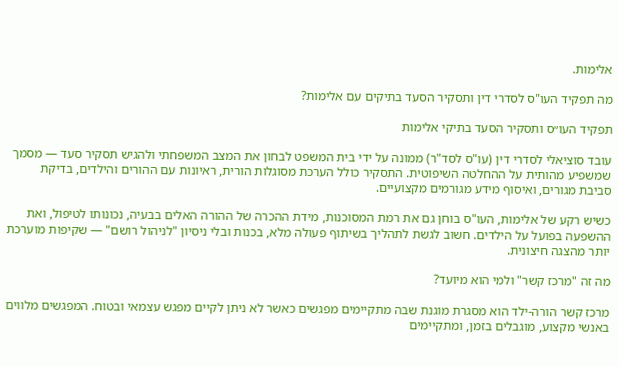אלימות.

מה תפקיד העו"ס לסדרי דין ותסקיר הסעד בתיקים עם אלימות?

תפקיד העו״ס ותסקיר הסעד בתיקי אלימות

עובד סוציאלי לסדרי דין (עו"ס לסד"ר) ממונה על ידי בית המשפט לבחון את המצב המשפחתי ולהגיש תסקיר סעד — מסמך שמשפיע מהותית על ההחלטה השיפוטית. התסקיר כולל הערכת מסוגלות הורית, ראיונות עם ההורים והילדים, בדיקת סביבת מגורים, ואיסוף מידע מגורמים מקצועיים.

כשיש רקע של אלימות, העו"ס בוחן גם את רמת המסוכנות, מידת ההכרה של ההורה האלים בבעיה, נכונותו לטיפול, ואת ההשפעה בפועל על הילדים. חשוב לגשת לתהליך בשיתוף פעולה מלא, בכנות ובלי ניסיון "לניהול רושם" — שקיפות מוערכת יותר מהצגה חיצונית.

מה זה "מרכז קשר" ולמי הוא מיועד?

מרכז קשר הורה-ילד הוא מסגרת מוגנת שבה מתקיימים מפגשים כאשר לא ניתן לקיים מפגש עצמאי ובטוח. המפגשים מלווים באנשי מקצוע, מוגבלים בזמן, ומתקיימים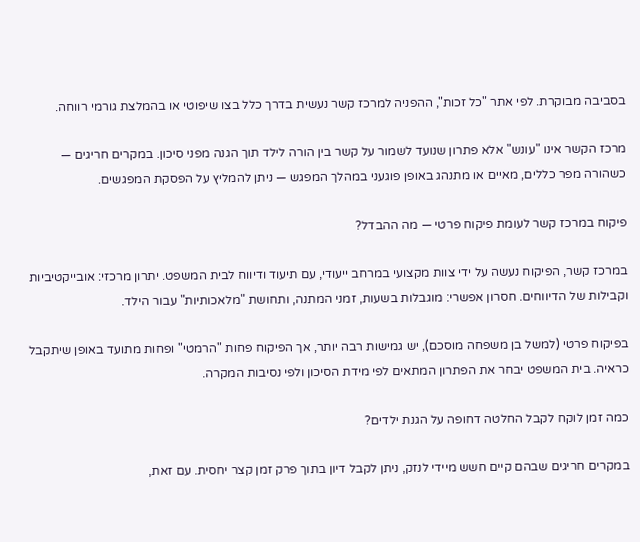בסביבה מבוקרת. לפי אתר "כל זכות", ההפניה למרכז קשר נעשית בדרך כלל בצו שיפוטי או בהמלצת גורמי רווחה.

מרכז הקשר אינו "עונש" אלא פתרון שנועד לשמור על קשר בין הורה לילד תוך הגנה מפני סיכון. במקרים חריגים — כשהורה מפר כללים, מאיים או מתנהג באופן פוגעני במהלך המפגש — ניתן להמליץ על הפסקת המפגשים.

פיקוח במרכז קשר לעומת פיקוח פרטי — מה ההבדל?

במרכז קשר, הפיקוח נעשה על ידי צוות מקצועי במרחב ייעודי, עם תיעוד ודיווח לבית המשפט. יתרון מרכזי: אובייקטיביות וקבילות של הדיווחים. חסרון אפשרי: מוגבלות בשעות, זמני המתנה, ותחושת "מלאכותיות" עבור הילד.

בפיקוח פרטי (למשל בן משפחה מוסכם), יש גמישות רבה יותר, אך הפיקוח פחות "הרמטי" ופחות מתועד באופן שיתקבל כראיה. בית המשפט יבחר את הפתרון המתאים לפי מידת הסיכון ולפי נסיבות המקרה.

כמה זמן לוקח לקבל החלטה דחופה על הגנת ילדים?

במקרים חריגים שבהם קיים חשש מיידי לנזק, ניתן לקבל דיון בתוך פרק זמן קצר יחסית. עם זאת,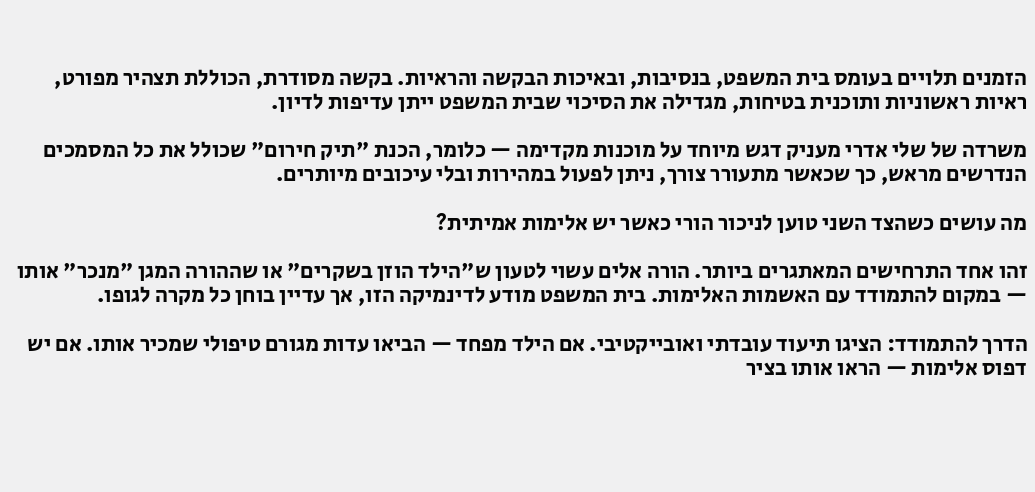הזמנים תלויים בעומס בית המשפט, בנסיבות, ובאיכות הבקשה והראיות. בקשה מסודרת, הכוללת תצהיר מפורט, ראיות ראשוניות ותוכנית בטיחות, מגדילה את הסיכוי שבית המשפט ייתן עדיפות לדיון.

משרדה של שלי אדרי מעניק דגש מיוחד על מוכנות מקדימה — כלומר, הכנת "תיק חירום" שכולל את כל המסמכים הנדרשים מראש, כך שכאשר מתעורר צורך, ניתן לפעול במהירות ובלי עיכובים מיותרים.

מה עושים כשהצד השני טוען לניכור הורי כאשר יש אלימות אמיתית?

זהו אחד התרחישים המאתגרים ביותר. הורה אלים עשוי לטעון ש"הילד הוזן בשקרים" או שההורה המגן "מנכר" אותו — במקום להתמודד עם האשמות האלימות. בית המשפט מודע לדינמיקה הזו, אך עדיין בוחן כל מקרה לגופו.

הדרך להתמודד: הציגו תיעוד עובדתי ואובייקטיבי. אם הילד מפחד — הביאו עדות מגורם טיפולי שמכיר אותו. אם יש דפוס אלימות — הראו אותו בציר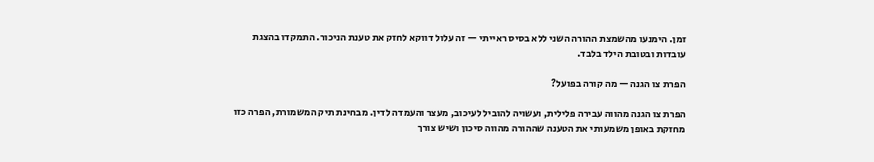זמן. הימנעו מהשמצת ההורה השני ללא בסיס ראייתי — זה עלול דווקא לחזק את טענת הניכור. התמקדו בהצגת עובדות ובטובת הילד בלבד.

הפרת צו הגנה — מה קורה בפועל?

הפרת צו הגנה מהווה עבירה פלילית, ועשויה להוביל לעיכוב, מעצר והעמדה לדין. מבחינת תיק המשמורת, הפרה כזו מחזקת באופן משמעותי את הטענה שההורה מהווה סיכון ושיש צורך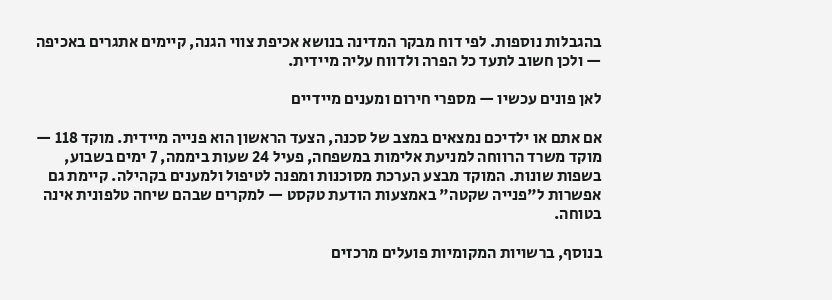בהגבלות נוספות. לפי דוח מבקר המדינה בנושא אכיפת צווי הגנה, קיימים אתגרים באכיפה — ולכן חשוב לתעד כל הפרה ולדווח עליה מיידית.

לאן פונים עכשיו — מספרי חירום ומענים מיידיים

אם אתם או ילדיכם נמצאים במצב של סכנה, הצעד הראשון הוא פנייה מיידית. מוקד 118 — מוקד משרד הרווחה למניעת אלימות במשפחה, פעיל 24 שעות ביממה, 7 ימים בשבוע, בשפות שונות. המוקד מבצע הערכת מסוכנות ומפנה לטיפול ולמענים בקהילה. קיימת גם אפשרות ל"פנייה שקטה" באמצעות הודעת טקסט — למקרים שבהם שיחה טלפונית אינה בטוחה.

בנוסף, ברשויות המקומיות פועלים מרכזים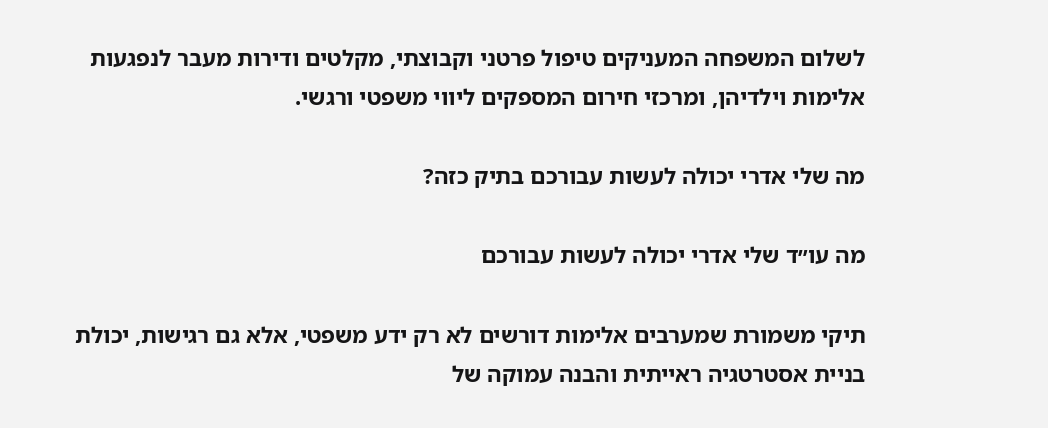לשלום המשפחה המעניקים טיפול פרטני וקבוצתי, מקלטים ודירות מעבר לנפגעות אלימות וילדיהן, ומרכזי חירום המספקים ליווי משפטי ורגשי.

מה שלי אדרי יכולה לעשות עבורכם בתיק כזה?

מה עו״ד שלי אדרי יכולה לעשות עבורכם

תיקי משמורת שמערבים אלימות דורשים לא רק ידע משפטי, אלא גם רגישות, יכולת בניית אסטרטגיה ראייתית והבנה עמוקה של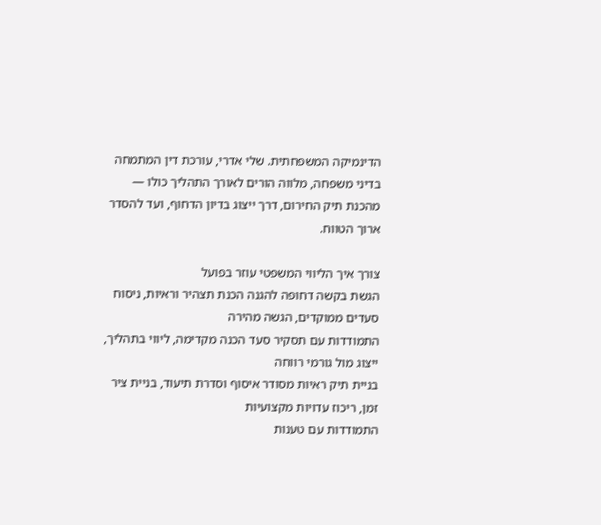הדינמיקה המשפחתית. שלי אדרי, עורכת דין המתמחה בדיני משפחה, מלווה הורים לאורך התהליך כולו — מהכנת תיק החירום, דרך ייצוג בדיון הדחוף, ועד להסדר ארוך הטווח.

צורך איך הליווי המשפטי עוזר בפועל
הגשת בקשה דחופה להגנה הכנת תצהיר וראיות, ניסוח סעדים ממוקדים, הגשה מהירה
התמודדות עם תסקיר סעד הכנה מקדימה, ליווי בתהליך, ייצוג מול גורמי רווחה
בניית תיק ראיות מסודר איסוף וסדרת תיעוד, בניית ציר זמן, ריכוז עדויות מקצועיות
התמודדות עם טענות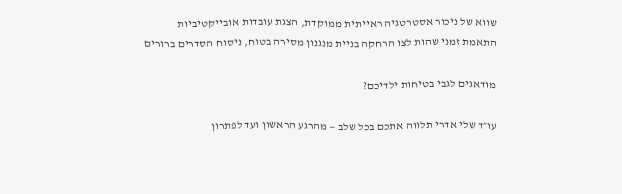שווא של ניכור אסטרטגיה ראייתית ממוקדת, הצגת עובדות אובייקטיביות
התאמת זמני שהות לצו הרחקה בניית מנגנון מסירה בטוח, ניסוח הסדרים ברורים

מודאגים לגבי בטיחות ילדיכם?

עו״ד שלי אדרי תלווה אתכם בכל שלב — מהרגע הראשון ועד לפתרון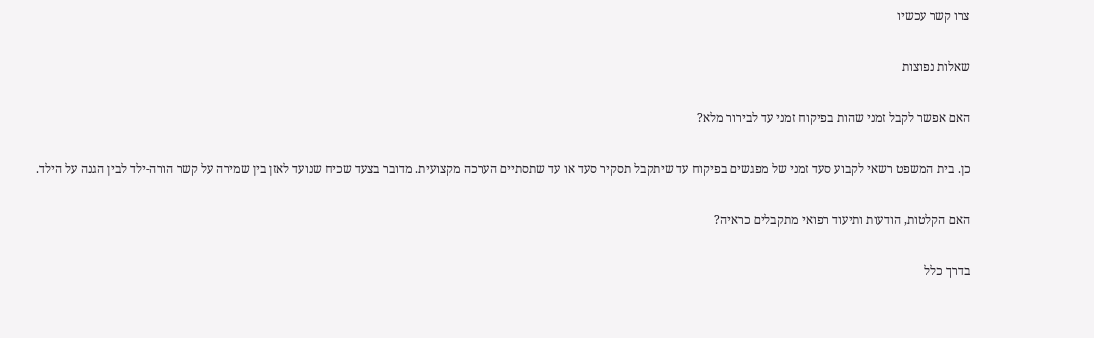צרו קשר עכשיו

שאלות נפוצות

האם אפשר לקבל זמני שהות בפיקוח זמני עד לבירור מלא?

כן. בית המשפט רשאי לקבוע סעד זמני של מפגשים בפיקוח עד שיתקבל תסקיר סעד או עד שתסתיים הערכה מקצועית. מדובר בצעד שכיח שנועד לאזן בין שמירה על קשר הורה-ילד לבין הגנה על הילד.

האם הקלטות, הודעות ותיעוד רפואי מתקבלים כראיה?

בדרך כלל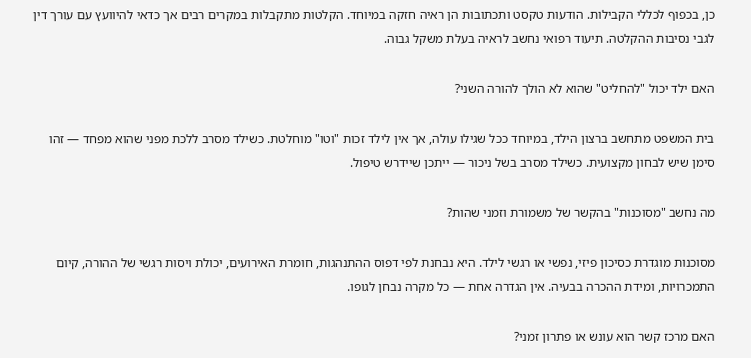כן, בכפוף לכללי הקבילות. הודעות טקסט ותכתובות הן ראיה חזקה במיוחד. הקלטות מתקבלות במקרים רבים אך כדאי להיוועץ עם עורך דין לגבי נסיבות ההקלטה. תיעוד רפואי נחשב לראיה בעלת משקל גבוה.

האם ילד יכול "להחליט" שהוא לא הולך להורה השני?

בית המשפט מתחשב ברצון הילד, במיוחד ככל שגילו עולה, אך אין לילד זכות "וטו" מוחלטת. כשילד מסרב ללכת מפני שהוא מפחד — זהו סימן שיש לבחון מקצועית. כשילד מסרב בשל ניכור — ייתכן שיידרש טיפול.

מה נחשב "מסוכנות" בהקשר של משמורת וזמני שהות?

מסוכנות מוגדרת כסיכון פיזי, נפשי או רגשי לילד. היא נבחנת לפי דפוס ההתנהגות, חומרת האירועים, יכולת ויסות רגשי של ההורה, קיום התמכרויות, ומידת ההכרה בבעיה. אין הגדרה אחת — כל מקרה נבחן לגופו.

האם מרכז קשר הוא עונש או פתרון זמני?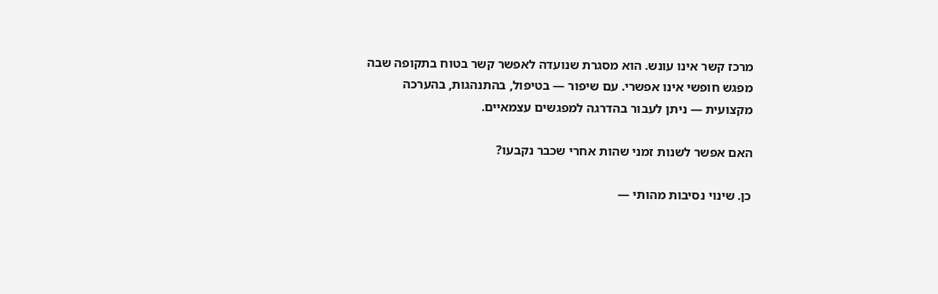מרכז קשר אינו עונש. הוא מסגרת שנועדה לאפשר קשר בטוח בתקופה שבה מפגש חופשי אינו אפשרי. עם שיפור — בטיפול, בהתנהגות, בהערכה מקצועית — ניתן לעבור בהדרגה למפגשים עצמאיים.

האם אפשר לשנות זמני שהות אחרי שכבר נקבעו?

כן. שינוי נסיבות מהותי —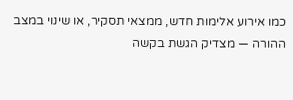כמו אירוע אלימות חדש, ממצאי תסקיר, או שינוי במצב ההורה — מצדיק הגשת בקשה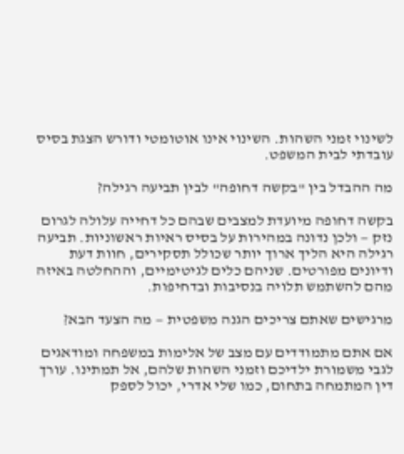לשינוי זמני השהות. השינוי אינו אוטומטי ודורש הצגת בסיס עובדתי לבית המשפט.

מה ההבדל בין "בקשה דחופה" לבין תביעה רגילה?

בקשה דחופה מיועדת למצבים שבהם כל דחייה עלולה לגרום נזק — ולכן נדונה במהירות על בסיס ראיות ראשוניות. תביעה רגילה היא הליך ארוך יותר שכולל תסקירים, חוות דעת ודיונים מפורטים. שניהם כלים לגיטימיים, וההחלטה באיזה מהם להשתמש תלויה בנסיבות ובדחיפות.

מרגישים שאתם צריכים הגנה משפטית — מה הצעד הבא?

אם אתם מתמודדים עם מצב של אלימות במשפחה ומודאגים לגבי משמורת ילדיכם וזמני השהות שלהם, אל תמתינו. עורך דין המתמחה בתחום, כמו שלי אדרי, יכול לספק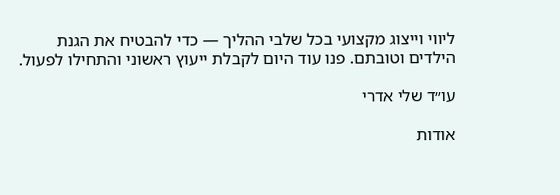ליווי וייצוג מקצועי בכל שלבי ההליך — כדי להבטיח את הגנת הילדים וטובתם. פנו עוד היום לקבלת ייעוץ ראשוני והתחילו לפעול.

עו״ד שלי אדרי

אודות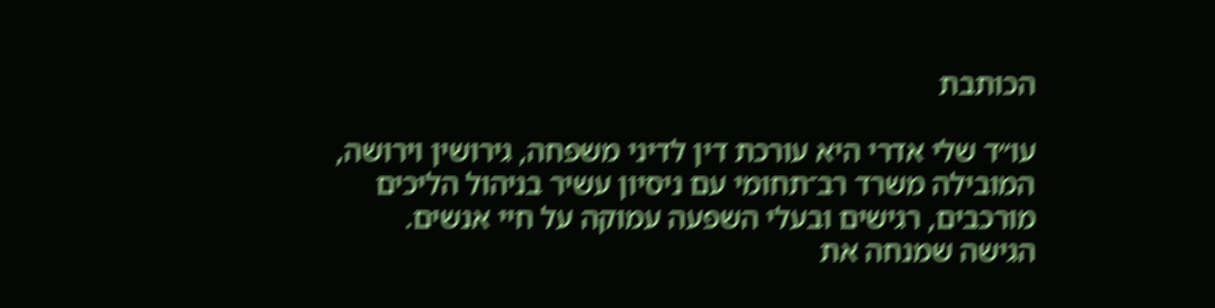הכותבת

עו״ד שלי אדרי היא עורכת דין לדיני משפחה, גירושין וירושה, המובילה משרד רב־תחומי עם ניסיון עשיר בניהול הליכים מורכבים, רגישים ובעלי השפעה עמוקה על חיי אנשים. הגישה שמנחה את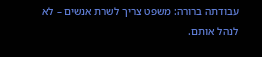עבודתה ברורה: משפט צריך לשרת אנשים – לא לנהל אותם.